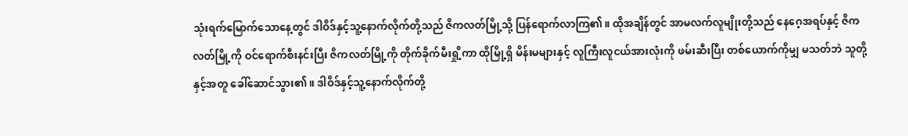သုံးရက်မြောက်သောနေ့တွင် ဒါဝိဒ်နှင့်သူ့နောက်လိုက်တို့သည် ဇိကလတ်မြို့သို့ ပြန်ရောက်လာကြ၏။ ထိုအချိန်တွင် အာမလက်လူမျိုးတို့သည် နေဂေ့အရပ်နှင့် ဇိကလတ်မြို့ကို ဝင်ရောက်စီးနင်းပြီး ဇိကလတ်မြို့ကို တိုက်ခိုက်မီးရှို့ကာ ထိုမြို့ရှိ မိန်းမများနှင့် လူကြီးလူငယ်အားလုံးကို ဖမ်းဆီးပြီး တစ်ယောက်ကိုမျှ မသတ်ဘဲ သူတို့နှင့်အတူ ခေါ်ဆောင်သွား၏။ ဒါဝိဒ်နှင့်သူ့နောက်လိုက်တို့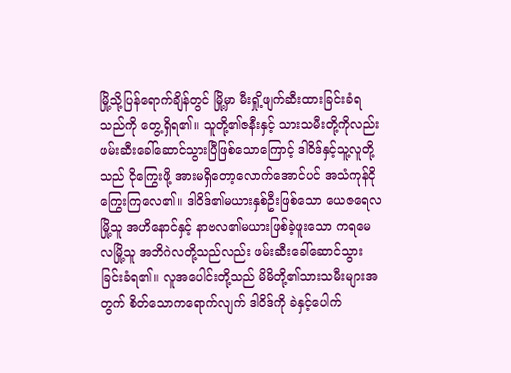မြို့သို့ပြန်ရောက်ချိန်တွင် မြို့မှာ မီးရှို့ဖျက်ဆီးထားခြင်းခံရသည်ကို တွေ့ရှိရ၏။ သူတို့၏ဇနီးနှင့် သားသမီးတို့ကိုလည်း ဖမ်းဆီးခေါ်ဆောင်သွားပြီဖြစ်သောကြောင့် ဒါဝိဒ်နှင့်သူ့လူတို့သည် ငိုကြွေးဖို့ အားမရှိတော့လောက်အောင်ပင် အသံကုန်ငိုကြွေးကြလေ၏။ ဒါဝိဒ်၏မယားနှစ်ဦးဖြစ်သော ယေဇရေလမြို့သူ အဟိနောင်နှင့် နာဗလ၏မယားဖြစ်ခဲ့ဖူးသော ကရမေလမြို့သူ အဘိဂဲလတို့သည်လည်း ဖမ်းဆီးခေါ်ဆောင်သွားခြင်းခံရ၏။ လူအပေါင်းတို့သည် မိမိတို့၏သားသမီးများအတွက် စိတ်သောကရောက်လျက် ဒါဝိဒ်ကို ခဲနှင့်ပေါက်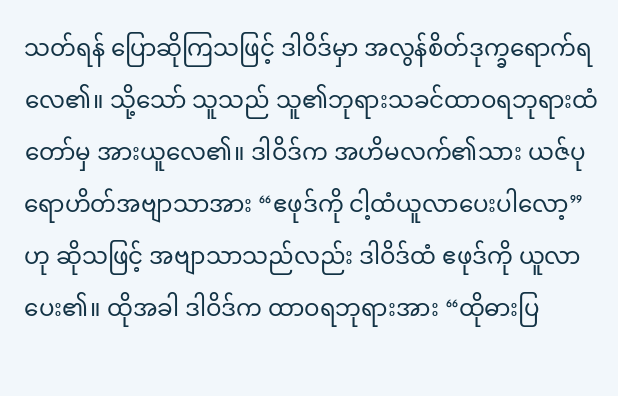သတ်ရန် ပြောဆိုကြသဖြင့် ဒါဝိဒ်မှာ အလွန်စိတ်ဒုက္ခရောက်ရလေ၏။ သို့သော် သူသည် သူ၏ဘုရားသခင်ထာဝရဘုရားထံတော်မှ အားယူလေ၏။ ဒါဝိဒ်က အဟိမလက်၏သား ယဇ်ပုရောဟိတ်အဗျာသာအား “ဧဖုဒ်ကို ငါ့ထံယူလာပေးပါလော့”ဟု ဆိုသဖြင့် အဗျာသာသည်လည်း ဒါဝိဒ်ထံ ဧဖုဒ်ကို ယူလာပေး၏။ ထိုအခါ ဒါဝိဒ်က ထာဝရဘုရားအား “ထိုဓားပြ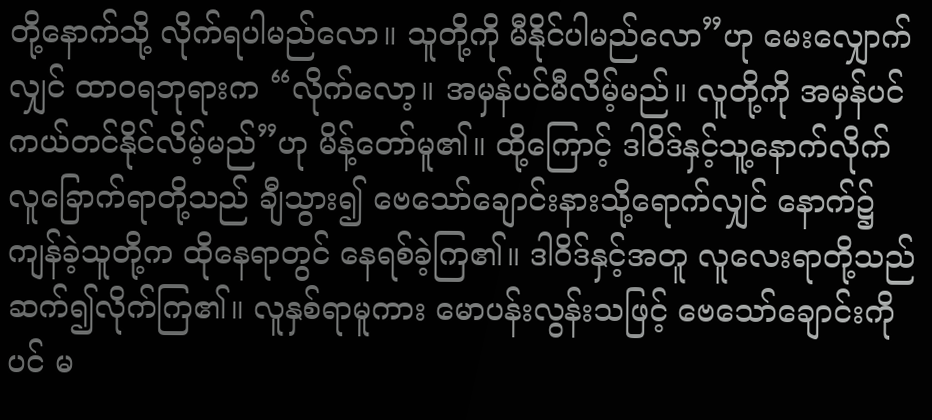တို့နောက်သို့ လိုက်ရပါမည်လော။ သူတို့ကို မီနိုင်ပါမည်လော”ဟု မေးလျှောက်လျှင် ထာဝရဘုရားက “လိုက်လော့။ အမှန်ပင်မီလိမ့်မည်။ လူတို့ကို အမှန်ပင်ကယ်တင်နိုင်လိမ့်မည်”ဟု မိန့်တော်မူ၏။ ထို့ကြောင့် ဒါဝိဒ်နှင့်သူ့နောက်လိုက်လူခြောက်ရာတို့သည် ချီသွား၍ ဗေသော်ချောင်းနားသို့ရောက်လျှင် နောက်၌ကျန်ခဲ့သူတို့က ထိုနေရာတွင် နေရစ်ခဲ့ကြ၏။ ဒါဝိဒ်နှင့်အတူ လူလေးရာတို့သည် ဆက်၍လိုက်ကြ၏။ လူနှစ်ရာမူကား မောပန်းလွန်းသဖြင့် ဗေသော်ချောင်းကိုပင် မ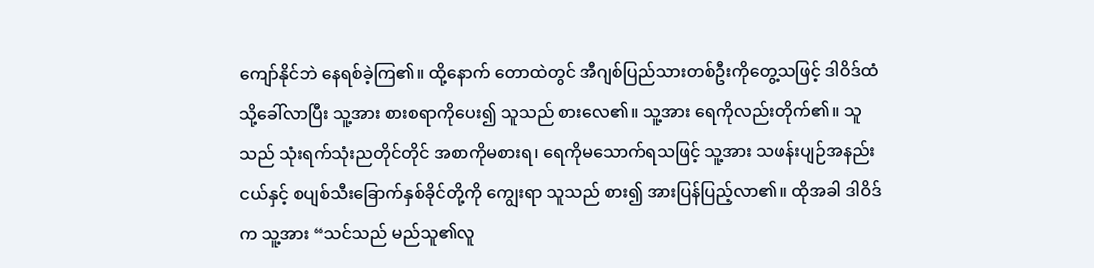ကျော်နိုင်ဘဲ နေရစ်ခဲ့ကြ၏။ ထို့နောက် တောထဲတွင် အီဂျစ်ပြည်သားတစ်ဦးကိုတွေ့သဖြင့် ဒါဝိဒ်ထံသို့ခေါ်လာပြီး သူ့အား စားစရာကိုပေး၍ သူသည် စားလေ၏။ သူ့အား ရေကိုလည်းတိုက်၏။ သူသည် သုံးရက်သုံးညတိုင်တိုင် အစာကိုမစားရ၊ ရေကိုမသောက်ရသဖြင့် သူ့အား သဖန်းပျဉ်အနည်းငယ်နှင့် စပျစ်သီးခြောက်နှစ်ခိုင်တို့ကို ကျွေးရာ သူသည် စား၍ အားပြန်ပြည့်လာ၏။ ထိုအခါ ဒါဝိဒ်က သူ့အား “သင်သည် မည်သူ၏လူ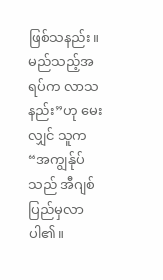ဖြစ်သနည်း။ မည်သည့်အရပ်က လာသနည်း”ဟု မေးလျှင် သူက “အကျွန်ုပ်သည် အီဂျစ်ပြည်မှလာပါ၏။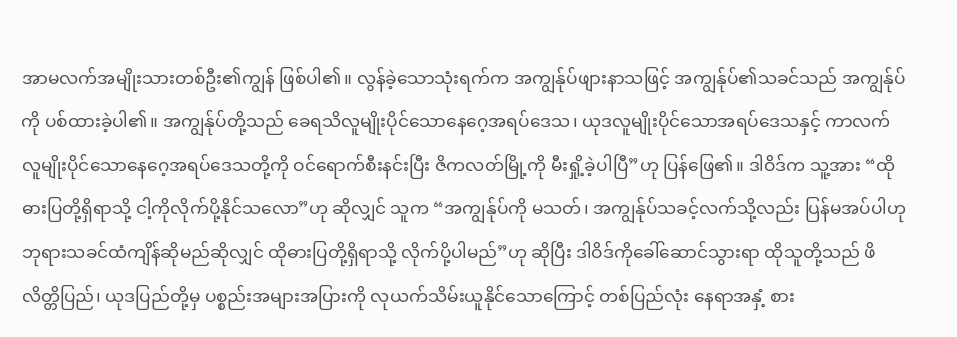အာမလက်အမျိုးသားတစ်ဦး၏ကျွန် ဖြစ်ပါ၏။ လွန်ခဲ့သောသုံးရက်က အကျွန်ုပ်ဖျားနာသဖြင့် အကျွန်ုပ်၏သခင်သည် အကျွန်ုပ်ကို ပစ်ထားခဲ့ပါ၏။ အကျွန်ုပ်တို့သည် ခေရသိလူမျိုးပိုင်သောနေဂေ့အရပ်ဒေသ၊ ယုဒလူမျိုးပိုင်သောအရပ်ဒေသနှင့် ကာလက်လူမျိုးပိုင်သောနေဂေ့အရပ်ဒေသတို့ကို ဝင်ရောက်စီးနင်းပြီး ဇိကလတ်မြို့ကို မီးရှို့ခဲ့ပါပြီ”ဟု ပြန်ဖြေ၏။ ဒါဝိဒ်က သူ့အား “ထိုဓားပြတို့ရှိရာသို့ ငါ့ကိုလိုက်ပို့နိုင်သလော”ဟု ဆိုလျှင် သူက “အကျွန်ုပ်ကို မသတ်၊ အကျွန်ုပ်သခင့်လက်သို့လည်း ပြန်မအပ်ပါဟု ဘုရားသခင်ထံကျိန်ဆိုမည်ဆိုလျှင် ထိုဓားပြတို့ရှိရာသို့ လိုက်ပို့ပါမည်”ဟု ဆိုပြီး ဒါဝိဒ်ကိုခေါ်ဆောင်သွားရာ ထိုသူတို့သည် ဖိလိတ္တိပြည်၊ ယုဒပြည်တို့မှ ပစ္စည်းအများအပြားကို လုယက်သိမ်းယူနိုင်သောကြောင့် တစ်ပြည်လုံး နေရာအနှံ့ စား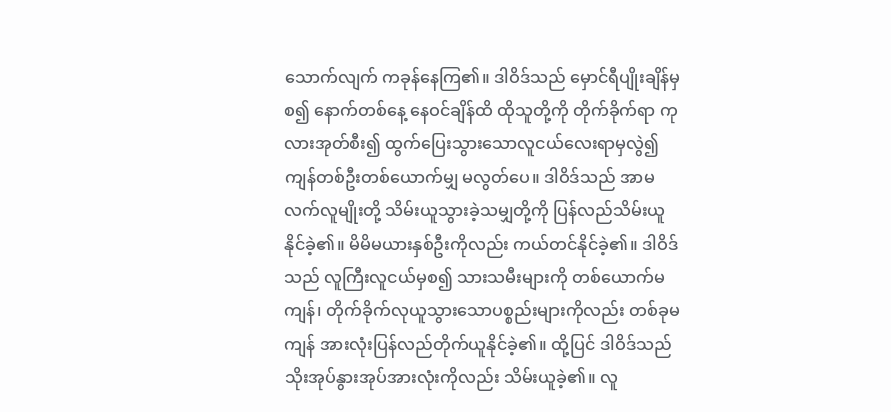သောက်လျက် ကခုန်နေကြ၏။ ဒါဝိဒ်သည် မှောင်ရီပျိုးချိန်မှစ၍ နောက်တစ်နေ့ နေဝင်ချိန်ထိ ထိုသူတို့ကို တိုက်ခိုက်ရာ ကုလားအုတ်စီး၍ ထွက်ပြေးသွားသောလူငယ်လေးရာမှလွဲ၍ ကျန်တစ်ဦးတစ်ယောက်မျှ မလွတ်ပေ။ ဒါဝိဒ်သည် အာမလက်လူမျိုးတို့ သိမ်းယူသွားခဲ့သမျှတို့ကို ပြန်လည်သိမ်းယူနိုင်ခဲ့၏။ မိမိမယားနှစ်ဦးကိုလည်း ကယ်တင်နိုင်ခဲ့၏။ ဒါဝိဒ်သည် လူကြီးလူငယ်မှစ၍ သားသမီးများကို တစ်ယောက်မကျန်၊ တိုက်ခိုက်လုယူသွားသောပစ္စည်းများကိုလည်း တစ်ခုမကျန် အားလုံးပြန်လည်တိုက်ယူနိုင်ခဲ့၏။ ထို့ပြင် ဒါဝိဒ်သည် သိုးအုပ်နွားအုပ်အားလုံးကိုလည်း သိမ်းယူခဲ့၏။ လူ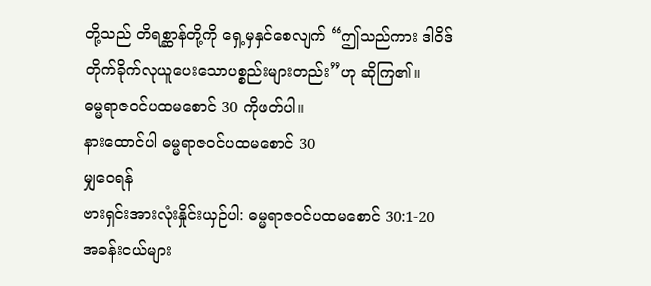တို့သည် တိရစ္ဆာန်တို့ကို ရှေ့မှနှင်စေလျက် “ဤသည်ကား ဒါဝိဒ် တိုက်ခိုက်လုယူပေးသောပစ္စည်းများတည်း”ဟု ဆိုကြ၏။
ဓမ္မရာဇဝင်ပထမစောင် 30 ကိုဖတ်ပါ။
နားထောင်ပါ ဓမ္မရာဇဝင်ပထမစောင် 30
မျှဝေရန်
ဗားရှင်းအားလုံးနှိုင်းယှဉ်ပါ: ဓမ္မရာဇဝင်ပထမစောင် 30:1-20
အခန်းငယ်များ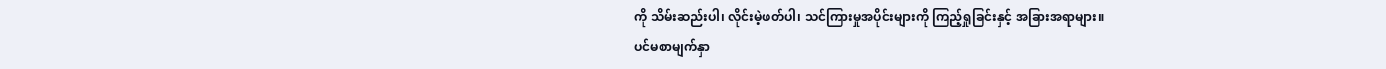ကို သိမ်းဆည်းပါ၊ လိုင်းမဲ့ဖတ်ပါ၊ သင်ကြားမှုအပိုင်းများကို ကြည့်ရှုခြင်းနှင့် အခြားအရာများ။
ပင်မစာမျက်နှာ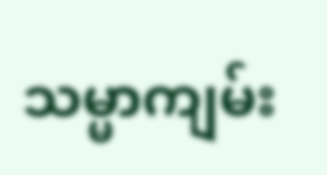သမ္မာကျမ်း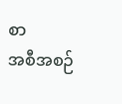စာ
အစီအစဉ်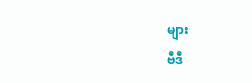များ
ဗီဒီ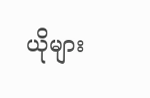ယိုများ